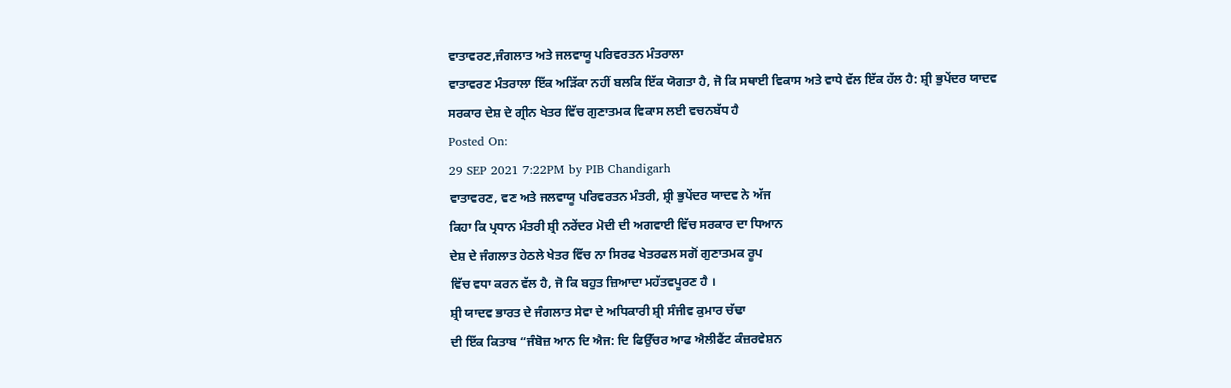ਵਾਤਾਵਰਣ,ਜੰਗਲਾਤ ਅਤੇ ਜਲਵਾਯੂ ਪਰਿਵਰਤਨ ਮੰਤਰਾਲਾ
ਵਾਤਾਵਰਣ ਮੰਤਰਾਲਾ ਇੱਕ ਅੜਿੱਕਾ ਨਹੀਂ ਬਲਕਿ ਇੱਕ ਯੋਗਤਾ ਹੈ, ਜੋ ਕਿ ਸਥਾਈ ਵਿਕਾਸ ਅਤੇ ਵਾਧੇ ਵੱਲ ਇੱਕ ਹੱਲ ਹੈ: ਸ਼੍ਰੀ ਭੁਪੇਂਦਰ ਯਾਦਵ
ਸਰਕਾਰ ਦੇਸ਼ ਦੇ ਗ੍ਰੀਨ ਖੇਤਰ ਵਿੱਚ ਗੁਣਾਤਮਕ ਵਿਕਾਸ ਲਈ ਵਚਨਬੱਧ ਹੈ
Posted On:
29 SEP 2021 7:22PM by PIB Chandigarh
ਵਾਤਾਵਰਣ, ਵਣ ਅਤੇ ਜਲਵਾਯੂ ਪਰਿਵਰਤਨ ਮੰਤਰੀ, ਸ਼੍ਰੀ ਭੁਪੇਂਦਰ ਯਾਦਵ ਨੇ ਅੱਜ
ਕਿਹਾ ਕਿ ਪ੍ਰਧਾਨ ਮੰਤਰੀ ਸ਼੍ਰੀ ਨਰੇਂਦਰ ਮੋਦੀ ਦੀ ਅਗਵਾਈ ਵਿੱਚ ਸਰਕਾਰ ਦਾ ਧਿਆਨ
ਦੇਸ਼ ਦੇ ਜੰਗਲਾਤ ਹੇਠਲੇ ਖੇਤਰ ਵਿੱਚ ਨਾ ਸਿਰਫ ਖੇਤਰਫਲ ਸਗੋਂ ਗੁਣਾਤਮਕ ਰੂਪ
ਵਿੱਚ ਵਧਾ ਕਰਨ ਵੱਲ ਹੈ, ਜੋ ਕਿ ਬਹੁਤ ਜ਼ਿਆਦਾ ਮਹੱਤਵਪੂਰਣ ਹੈ ।
ਸ਼੍ਰੀ ਯਾਦਵ ਭਾਰਤ ਦੇ ਜੰਗਲਾਤ ਸੇਵਾ ਦੇ ਅਧਿਕਾਰੀ ਸ਼੍ਰੀ ਸੰਜੀਵ ਕੁਮਾਰ ਚੱਢਾ
ਦੀ ਇੱਕ ਕਿਤਾਬ “ਜੰਬੋਜ਼ ਆਨ ਦਿ ਐਜ: ਦਿ ਫਿਉੱਚਰ ਆਫ ਐਲੀਫੈਂਟ ਕੰਜ਼ਰਵੇਸ਼ਨ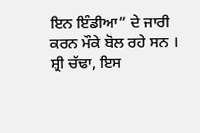ਇਨ ਇੰਡੀਆ” ਦੇ ਜਾਰੀ ਕਰਨ ਮੌਕੇ ਬੋਲ ਰਹੇ ਸਨ । ਸ਼੍ਰੀ ਚੱਢਾ, ਇਸ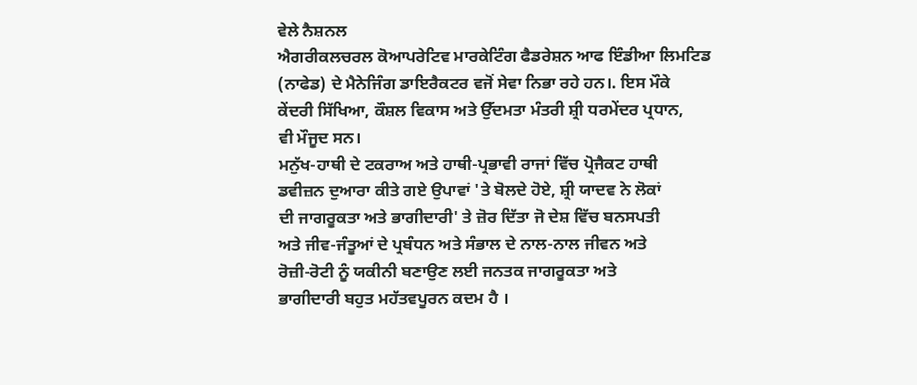ਵੇਲੇ ਨੈਸ਼ਨਲ
ਐਗਰੀਕਲਚਰਲ ਕੋਆਪਰੇਟਿਵ ਮਾਰਕੇਟਿੰਗ ਫੈਡਰੇਸ਼ਨ ਆਫ ਇੰਡੀਆ ਲਿਮਟਿਡ
(ਨਾਫੇਡ) ਦੇ ਮੈਨੇਜਿੰਗ ਡਾਇਰੈਕਟਰ ਵਜੋਂ ਸੇਵਾ ਨਿਭਾ ਰਹੇ ਹਨ।. ਇਸ ਮੌਕੇ
ਕੇਂਦਰੀ ਸਿੱਖਿਆ, ਕੌਸ਼ਲ ਵਿਕਾਸ ਅਤੇ ਉੱਦਮਤਾ ਮੰਤਰੀ ਸ਼੍ਰੀ ਧਰਮੇਂਦਰ ਪ੍ਰਧਾਨ,
ਵੀ ਮੌਜੂਦ ਸਨ।
ਮਨੁੱਖ-ਹਾਥੀ ਦੇ ਟਕਰਾਅ ਅਤੇ ਹਾਥੀ-ਪ੍ਰਭਾਵੀ ਰਾਜਾਂ ਵਿੱਚ ਪ੍ਰੋਜੈਕਟ ਹਾਥੀ
ਡਵੀਜ਼ਨ ਦੁਆਰਾ ਕੀਤੇ ਗਏ ਉਪਾਵਾਂ 'ਤੇ ਬੋਲਦੇ ਹੋਏ, ਸ਼੍ਰੀ ਯਾਦਵ ਨੇ ਲੋਕਾਂ
ਦੀ ਜਾਗਰੂਕਤਾ ਅਤੇ ਭਾਗੀਦਾਰੀ' ਤੇ ਜ਼ੋਰ ਦਿੱਤਾ ਜੋ ਦੇਸ਼ ਵਿੱਚ ਬਨਸਪਤੀ
ਅਤੇ ਜੀਵ-ਜੰਤੂਆਂ ਦੇ ਪ੍ਰਬੰਧਨ ਅਤੇ ਸੰਭਾਲ ਦੇ ਨਾਲ-ਨਾਲ ਜੀਵਨ ਅਤੇ
ਰੋਜ਼ੀ-ਰੋਟੀ ਨੂੰ ਯਕੀਨੀ ਬਣਾਉਣ ਲਈ ਜਨਤਕ ਜਾਗਰੂਕਤਾ ਅਤੇ
ਭਾਗੀਦਾਰੀ ਬਹੁਤ ਮਹੱਤਵਪੂਰਨ ਕਦਮ ਹੈ ।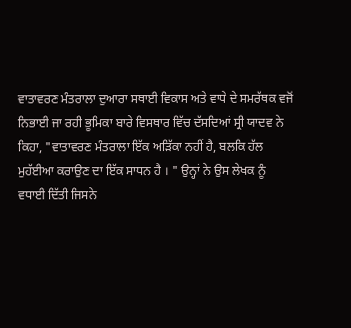ਵਾਤਾਵਰਣ ਮੰਤਰਾਲਾ ਦੁਆਰਾ ਸਥਾਈ ਵਿਕਾਸ ਅਤੇ ਵਾਧੇ ਦੇ ਸਮਰੱਥਕ ਵਜੋਂ
ਨਿਭਾਈ ਜਾ ਰਹੀ ਭੂਮਿਕਾ ਬਾਰੇ ਵਿਸਥਾਰ ਵਿੱਚ ਦੱਸਦਿਆਂ ਸ੍ਰੀ ਯਾਦਵ ਨੇ
ਕਿਹਾ, "ਵਾਤਾਵਰਣ ਮੰਤਰਾਲਾ ਇੱਕ ਅੜਿੱਕਾ ਨਹੀਂ ਹੈ, ਬਲਕਿ ਹੱਲ
ਮੁਹੱਈਆ ਕਰਾਉਣ ਦਾ ਇੱਕ ਸਾਧਨ ਹੈ । " ਉਨ੍ਹਾਂ ਨੇ ਉਸ ਲੇਖਕ ਨੂੰ
ਵਧਾਈ ਦਿੱਤੀ ਜਿਸਨੇ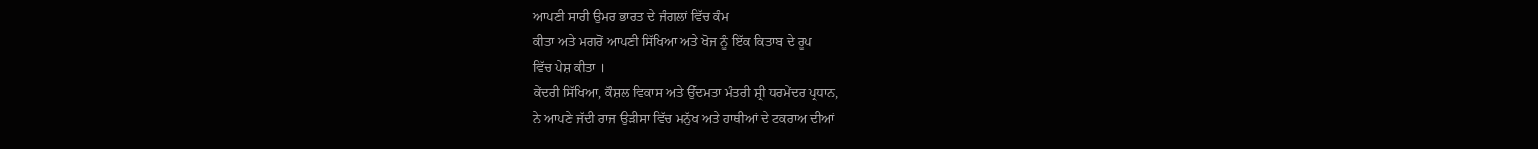ਆਪਣੀ ਸਾਰੀ ਉਮਰ ਭਾਰਤ ਦੇ ਜੰਗਲਾਂ ਵਿੱਚ ਕੰਮ
ਕੀਤਾ ਅਤੇ ਮਗਰੋਂ ਆਪਣੀ ਸਿੱਖਿਆ ਅਤੇ ਖੋਜ ਨੂੰ ਇੱਕ ਕਿਤਾਬ ਦੇ ਰੂਪ
ਵਿੱਚ ਪੇਸ਼ ਕੀਤਾ ।
ਕੇਂਦਰੀ ਸਿੱਖਿਆ, ਕੌਸ਼ਲ ਵਿਕਾਸ ਅਤੇ ਉੱਦਮਤਾ ਮੰਤਰੀ ਸ਼੍ਰੀ ਧਰਮੇਂਦਰ ਪ੍ਰਧਾਨ,
ਨੇ ਆਪਣੇ ਜੱਦੀ ਰਾਜ ਉੜੀਸਾ ਵਿੱਚ ਮਨੁੱਖ ਅਤੇ ਹਾਥੀਆਂ ਦੇ ਟਕਰਾਅ ਦੀਆਂ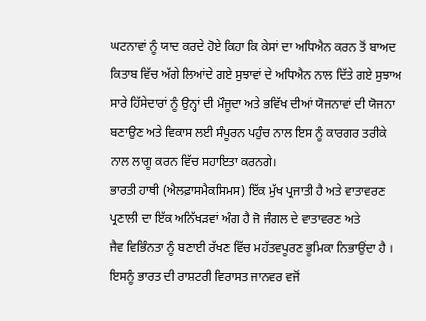ਘਟਨਾਵਾਂ ਨੂੰ ਯਾਦ ਕਰਦੇ ਹੋਏ ਕਿਹਾ ਕਿ ਕੇਸਾਂ ਦਾ ਅਧਿਐਨ ਕਰਨ ਤੋਂ ਬਾਅਦ
ਕਿਤਾਬ ਵਿੱਚ ਅੱਗੇ ਲਿਆਂਦੇ ਗਏ ਸੁਝਾਵਾਂ ਦੇ ਅਧਿਐਨ ਨਾਲ ਦਿੱਤੇ ਗਏ ਸੁਝਾਅ
ਸਾਰੇ ਹਿੱਸੇਦਾਰਾਂ ਨੂੰ ਉਨ੍ਹਾਂ ਦੀ ਮੌਜੂਦਾ ਅਤੇ ਭਵਿੱਖ ਦੀਆਂ ਯੋਜਨਾਵਾਂ ਦੀ ਯੋਜਨਾ
ਬਣਾਉਣ ਅਤੇ ਵਿਕਾਸ ਲਈ ਸੰਪੂਰਨ ਪਹੁੰਚ ਨਾਲ ਇਸ ਨੂੰ ਕਾਰਗਰ ਤਰੀਕੇ
ਨਾਲ ਲਾਗੂ ਕਰਨ ਵਿੱਚ ਸਹਾਇਤਾ ਕਰਨਗੇ।
ਭਾਰਤੀ ਹਾਥੀ (ਐਲਫ਼ਾਸਮੈਕਸਿਮਸ) ਇੱਕ ਮੁੱਖ ਪ੍ਰਜਾਤੀ ਹੈ ਅਤੇ ਵਾਤਾਵਰਣ
ਪ੍ਰਣਾਲੀ ਦਾ ਇੱਕ ਅਨਿੱਖੜਵਾਂ ਅੰਗ ਹੈ ਜੋ ਜੰਗਲ ਦੇ ਵਾਤਾਵਰਣ ਅਤੇ
ਜੈਵ ਵਿਭਿੰਨਤਾ ਨੂੰ ਬਣਾਈ ਰੱਖਣ ਵਿੱਚ ਮਹੱਤਵਪੂਰਣ ਭੂਮਿਕਾ ਨਿਭਾਉਂਦਾ ਹੈ ।
ਇਸਨੂੰ ਭਾਰਤ ਦੀ ਰਾਸ਼ਟਰੀ ਵਿਰਾਸਤ ਜਾਨਵਰ ਵਜੋਂ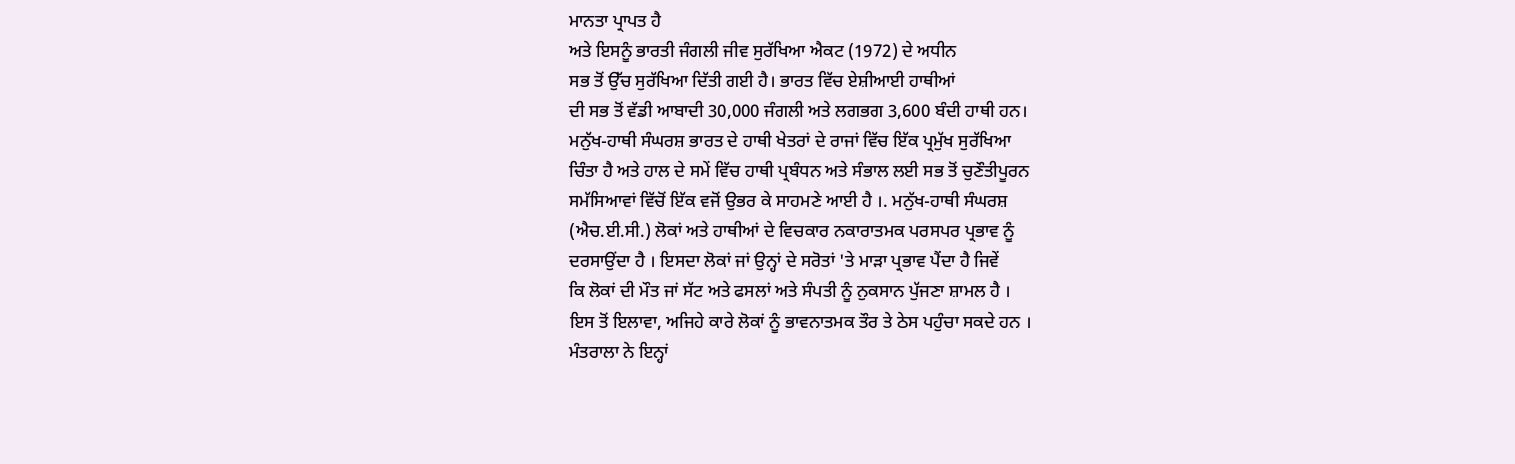ਮਾਨਤਾ ਪ੍ਰਾਪਤ ਹੈ
ਅਤੇ ਇਸਨੂੰ ਭਾਰਤੀ ਜੰਗਲੀ ਜੀਵ ਸੁਰੱਖਿਆ ਐਕਟ (1972) ਦੇ ਅਧੀਨ
ਸਭ ਤੋਂ ਉੱਚ ਸੁਰੱਖਿਆ ਦਿੱਤੀ ਗਈ ਹੈ। ਭਾਰਤ ਵਿੱਚ ਏਸ਼ੀਆਈ ਹਾਥੀਆਂ
ਦੀ ਸਭ ਤੋਂ ਵੱਡੀ ਆਬਾਦੀ 30,000 ਜੰਗਲੀ ਅਤੇ ਲਗਭਗ 3,600 ਬੰਦੀ ਹਾਥੀ ਹਨ।
ਮਨੁੱਖ-ਹਾਥੀ ਸੰਘਰਸ਼ ਭਾਰਤ ਦੇ ਹਾਥੀ ਖੇਤਰਾਂ ਦੇ ਰਾਜਾਂ ਵਿੱਚ ਇੱਕ ਪ੍ਰਮੁੱਖ ਸੁਰੱਖਿਆ
ਚਿੰਤਾ ਹੈ ਅਤੇ ਹਾਲ ਦੇ ਸਮੇਂ ਵਿੱਚ ਹਾਥੀ ਪ੍ਰਬੰਧਨ ਅਤੇ ਸੰਭਾਲ ਲਈ ਸਭ ਤੋਂ ਚੁਣੌਤੀਪੂਰਨ
ਸਮੱਸਿਆਵਾਂ ਵਿੱਚੋਂ ਇੱਕ ਵਜੋਂ ਉਭਰ ਕੇ ਸਾਹਮਣੇ ਆਈ ਹੈ ।. ਮਨੁੱਖ-ਹਾਥੀ ਸੰਘਰਸ਼
(ਐਚ.ਈ.ਸੀ.) ਲੋਕਾਂ ਅਤੇ ਹਾਥੀਆਂ ਦੇ ਵਿਚਕਾਰ ਨਕਾਰਾਤਮਕ ਪਰਸਪਰ ਪ੍ਰਭਾਵ ਨੂੰ
ਦਰਸਾਉਂਦਾ ਹੈ । ਇਸਦਾ ਲੋਕਾਂ ਜਾਂ ਉਨ੍ਹਾਂ ਦੇ ਸਰੋਤਾਂ 'ਤੇ ਮਾੜਾ ਪ੍ਰਭਾਵ ਪੈਂਦਾ ਹੈ ਜਿਵੇਂ
ਕਿ ਲੋਕਾਂ ਦੀ ਮੌਤ ਜਾਂ ਸੱਟ ਅਤੇ ਫਸਲਾਂ ਅਤੇ ਸੰਪਤੀ ਨੂੰ ਨੁਕਸਾਨ ਪੁੱਜਣਾ ਸ਼ਾਮਲ ਹੈ ।
ਇਸ ਤੋਂ ਇਲਾਵਾ, ਅਜਿਹੇ ਕਾਰੇ ਲੋਕਾਂ ਨੂੰ ਭਾਵਨਾਤਮਕ ਤੌਰ ਤੇ ਠੇਸ ਪਹੁੰਚਾ ਸਕਦੇ ਹਨ ।
ਮੰਤਰਾਲਾ ਨੇ ਇਨ੍ਹਾਂ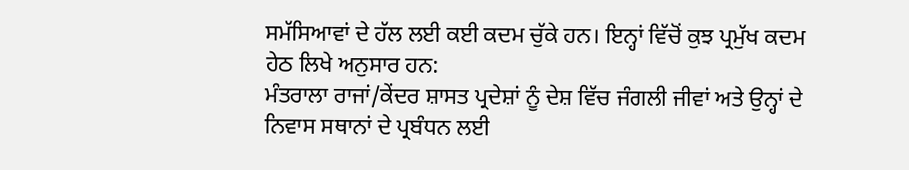ਸਮੱਸਿਆਵਾਂ ਦੇ ਹੱਲ ਲਈ ਕਈ ਕਦਮ ਚੁੱਕੇ ਹਨ। ਇਨ੍ਹਾਂ ਵਿੱਚੋਂ ਕੁਝ ਪ੍ਰਮੁੱਖ ਕਦਮ ਹੇਠ ਲਿਖੇ ਅਨੁਸਾਰ ਹਨ:
ਮੰਤਰਾਲਾ ਰਾਜਾਂ/ਕੇਂਦਰ ਸ਼ਾਸਤ ਪ੍ਰਦੇਸ਼ਾਂ ਨੂੰ ਦੇਸ਼ ਵਿੱਚ ਜੰਗਲੀ ਜੀਵਾਂ ਅਤੇ ਉਨ੍ਹਾਂ ਦੇ ਨਿਵਾਸ ਸਥਾਨਾਂ ਦੇ ਪ੍ਰਬੰਧਨ ਲਈ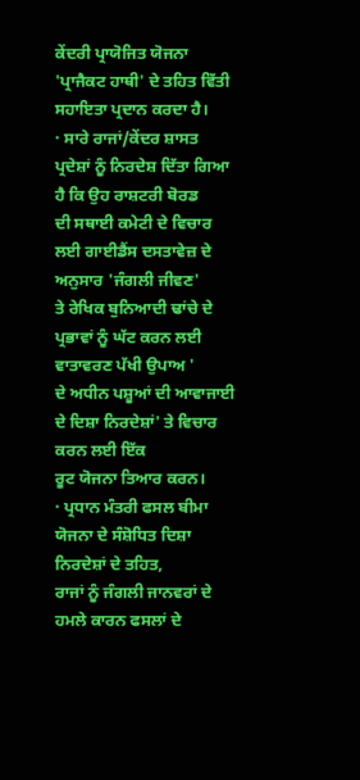ਕੇਂਦਰੀ ਪ੍ਰਾਯੋਜਿਤ ਯੋਜਨਾ 'ਪ੍ਰਾਜੈਕਟ ਹਾਥੀ' ਦੇ ਤਹਿਤ ਵਿੱਤੀ ਸਹਾਇਤਾ ਪ੍ਰਦਾਨ ਕਰਦਾ ਹੈ।
· ਸਾਰੇ ਰਾਜਾਂ/ਕੇਂਦਰ ਸ਼ਾਸਤ ਪ੍ਰਦੇਸ਼ਾਂ ਨੂੰ ਨਿਰਦੇਸ਼ ਦਿੱਤਾ ਗਿਆ ਹੈ ਕਿ ਉਹ ਰਾਸ਼ਟਰੀ ਬੋਰਡ
ਦੀ ਸਥਾਈ ਕਮੇਟੀ ਦੇ ਵਿਚਾਰ ਲਈ ਗਾਈਡੈਂਸ ਦਸਤਾਵੇਜ਼ ਦੇ ਅਨੁਸਾਰ 'ਜੰਗਲੀ ਜੀਵਣ'
ਤੇ ਰੇਖਿਕ ਬੁਨਿਆਦੀ ਢਾਂਚੇ ਦੇ ਪ੍ਰਭਾਵਾਂ ਨੂੰ ਘੱਟ ਕਰਨ ਲਈ ਵਾਤਾਵਰਣ ਪੱਖੀ ਉਪਾਅ '
ਦੇ ਅਧੀਨ ਪਸ਼ੂਆਂ ਦੀ ਆਵਾਜਾਈ ਦੇ ਦਿਸ਼ਾ ਨਿਰਦੇਸ਼ਾਂ' ਤੇ ਵਿਚਾਰ ਕਰਨ ਲਈ ਇੱਕ
ਰੂਟ ਯੋਜਨਾ ਤਿਆਰ ਕਰਨ।
· ਪ੍ਰਧਾਨ ਮੰਤਰੀ ਫਸਲ ਬੀਮਾ ਯੋਜਨਾ ਦੇ ਸੰਸ਼ੋਧਿਤ ਦਿਸ਼ਾ ਨਿਰਦੇਸ਼ਾਂ ਦੇ ਤਹਿਤ,
ਰਾਜਾਂ ਨੂੰ ਜੰਗਲੀ ਜਾਨਵਰਾਂ ਦੇ ਹਮਲੇ ਕਾਰਨ ਫਸਲਾਂ ਦੇ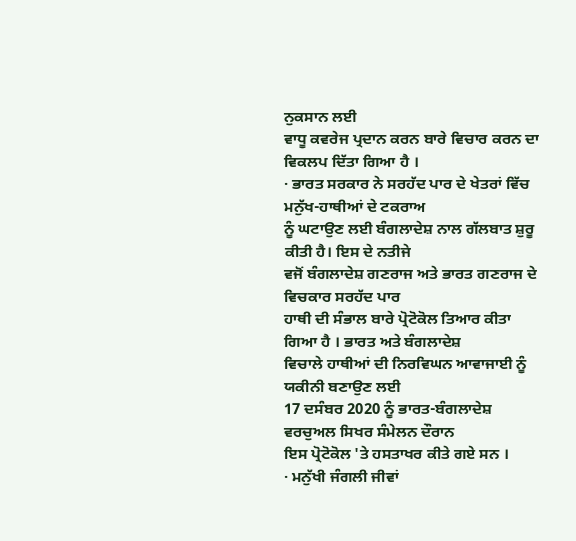ਨੁਕਸਾਨ ਲਈ
ਵਾਧੂ ਕਵਰੇਜ ਪ੍ਰਦਾਨ ਕਰਨ ਬਾਰੇ ਵਿਚਾਰ ਕਰਨ ਦਾ ਵਿਕਲਪ ਦਿੱਤਾ ਗਿਆ ਹੈ ।
· ਭਾਰਤ ਸਰਕਾਰ ਨੇ ਸਰਹੱਦ ਪਾਰ ਦੇ ਖੇਤਰਾਂ ਵਿੱਚ ਮਨੁੱਖ-ਹਾਥੀਆਂ ਦੇ ਟਕਰਾਅ
ਨੂੰ ਘਟਾਉਣ ਲਈ ਬੰਗਲਾਦੇਸ਼ ਨਾਲ ਗੱਲਬਾਤ ਸ਼ੁਰੂ ਕੀਤੀ ਹੈ। ਇਸ ਦੇ ਨਤੀਜੇ
ਵਜੋਂ ਬੰਗਲਾਦੇਸ਼ ਗਣਰਾਜ ਅਤੇ ਭਾਰਤ ਗਣਰਾਜ ਦੇ ਵਿਚਕਾਰ ਸਰਹੱਦ ਪਾਰ
ਹਾਥੀ ਦੀ ਸੰਭਾਲ ਬਾਰੇ ਪ੍ਰੋਟੋਕੋਲ ਤਿਆਰ ਕੀਤਾ ਗਿਆ ਹੈ । ਭਾਰਤ ਅਤੇ ਬੰਗਲਾਦੇਸ਼
ਵਿਚਾਲੇ ਹਾਥੀਆਂ ਦੀ ਨਿਰਵਿਘਨ ਆਵਾਜਾਈ ਨੂੰ ਯਕੀਨੀ ਬਣਾਉਣ ਲਈ
17 ਦਸੰਬਰ 2020 ਨੂੰ ਭਾਰਤ-ਬੰਗਲਾਦੇਸ਼ ਵਰਚੁਅਲ ਸਿਖਰ ਸੰਮੇਲਨ ਦੌਰਾਨ
ਇਸ ਪ੍ਰੋਟੋਕੋਲ 'ਤੇ ਹਸਤਾਖਰ ਕੀਤੇ ਗਏ ਸਨ ।
· ਮਨੁੱਖੀ ਜੰਗਲੀ ਜੀਵਾਂ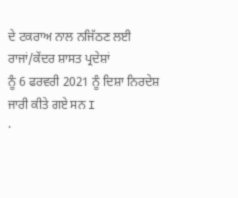ਦੇ ਟਕਰਾਅ ਨਾਲ ਨਜਿੱਠਣ ਲਈ ਰਾਜਾਂ/ਕੇਂਦਰ ਸ਼ਾਸਤ ਪ੍ਰਦੇਸ਼ਾਂ
ਨੂੰ 6 ਫਰਵਰੀ 2021 ਨੂੰ ਦਿਸ਼ਾ ਨਿਰਦੇਸ਼ ਜਾਰੀ ਕੀਤੇ ਗਏ ਸਨ I
·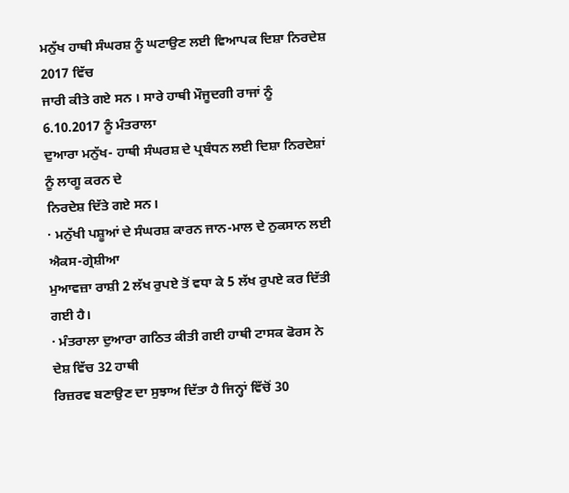ਮਨੁੱਖ ਹਾਥੀ ਸੰਘਰਸ਼ ਨੂੰ ਘਟਾਉਣ ਲਈ ਵਿਆਪਕ ਦਿਸ਼ਾ ਨਿਰਦੇਸ਼ 2017 ਵਿੱਚ
ਜਾਰੀ ਕੀਤੇ ਗਏ ਸਨ । ਸਾਰੇ ਹਾਥੀ ਮੌਜੂਦਗੀ ਰਾਜਾਂ ਨੂੰ 6.10.2017 ਨੂੰ ਮੰਤਰਾਲਾ
ਦੁਆਰਾ ਮਨੁੱਖ- ਹਾਥੀ ਸੰਘਰਸ਼ ਦੇ ਪ੍ਰਬੰਧਨ ਲਈ ਦਿਸ਼ਾ ਨਿਰਦੇਸ਼ਾਂ ਨੂੰ ਲਾਗੂ ਕਰਨ ਦੇ
ਨਿਰਦੇਸ਼ ਦਿੱਤੇ ਗਏ ਸਨ।
· ਮਨੁੱਖੀ ਪਸ਼ੂਆਂ ਦੇ ਸੰਘਰਸ਼ ਕਾਰਨ ਜਾਨ-ਮਾਲ ਦੇ ਨੁਕਸਾਨ ਲਈ ਐਕਸ-ਗ੍ਰੇਸ਼ੀਆ
ਮੁਆਵਜ਼ਾ ਰਾਸ਼ੀ 2 ਲੱਖ ਰੁਪਏ ਤੋਂ ਵਧਾ ਕੇ 5 ਲੱਖ ਰੁਪਏ ਕਰ ਦਿੱਤੀ ਗਈ ਹੈ।
· ਮੰਤਰਾਲਾ ਦੁਆਰਾ ਗਠਿਤ ਕੀਤੀ ਗਈ ਹਾਥੀ ਟਾਸਕ ਫੋਰਸ ਨੇ ਦੇਸ਼ ਵਿੱਚ 32 ਹਾਥੀ
ਰਿਜ਼ਰਵ ਬਣਾਉਣ ਦਾ ਸੁਝਾਅ ਦਿੱਤਾ ਹੈ ਜਿਨ੍ਹਾਂ ਵਿੱਚੋਂ 30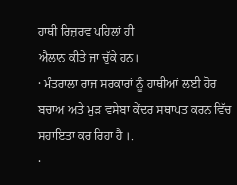ਹਾਥੀ ਰਿਜ਼ਰਵ ਪਹਿਲਾਂ ਹੀ
ਐਲਾਨ ਕੀਤੇ ਜਾ ਚੁੱਕੇ ਹਨ।
· ਮੰਤਰਾਲਾ ਰਾਜ ਸਰਕਾਰਾਂ ਨੂੰ ਹਾਥੀਆਂ ਲਈ ਹੋਰ ਬਚਾਅ ਅਤੇ ਮੁੜ ਵਸੇਬਾ ਕੇਂਦਰ ਸਥਾਪਤ ਕਰਨ ਵਿੱਚ ਸਹਾਇਤਾ ਕਰ ਰਿਹਾ ਹੈ ।.
·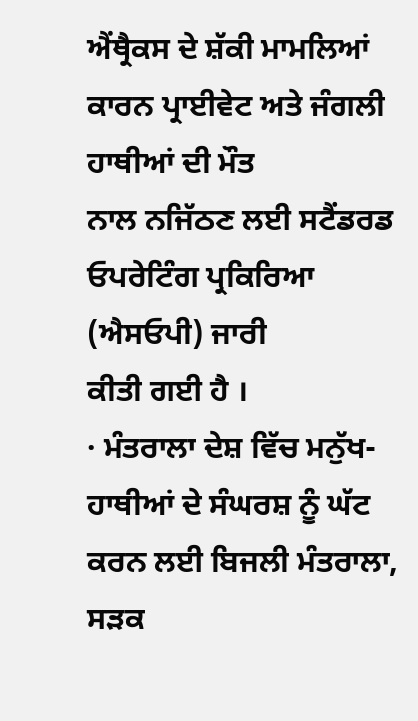ਐਂਥ੍ਰੈਕਸ ਦੇ ਸ਼ੱਕੀ ਮਾਮਲਿਆਂ ਕਾਰਨ ਪ੍ਰਾਈਵੇਟ ਅਤੇ ਜੰਗਲੀ ਹਾਥੀਆਂ ਦੀ ਮੌਤ
ਨਾਲ ਨਜਿੱਠਣ ਲਈ ਸਟੈਂਡਰਡ ਓਪਰੇਟਿੰਗ ਪ੍ਰਕਿਰਿਆ (ਐਸਓਪੀ) ਜਾਰੀ
ਕੀਤੀ ਗਈ ਹੈ ।
· ਮੰਤਰਾਲਾ ਦੇਸ਼ ਵਿੱਚ ਮਨੁੱਖ-ਹਾਥੀਆਂ ਦੇ ਸੰਘਰਸ਼ ਨੂੰ ਘੱਟ ਕਰਨ ਲਈ ਬਿਜਲੀ ਮੰਤਰਾਲਾ,
ਸੜਕ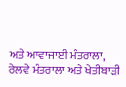ਅਤੇ ਆਵਾਜਾਈ ਮੰਤਰਾਲਾ, ਰੇਲਵੇ ਮੰਤਰਾਲਾ ਅਤੇ ਖੇਤੀਬਾੜੀ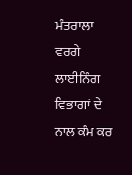ਮੰਤਰਾਲਾ ਵਰਗੇ
ਲਾਈਨਿੰਗ ਵਿਭਾਗਾਂ ਦੇ ਨਾਲ ਕੰਮ ਕਰ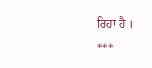ਰਿਹਾ ਹੈ ।
***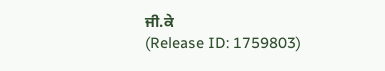ਜੀ.ਕੇ
(Release ID: 1759803)